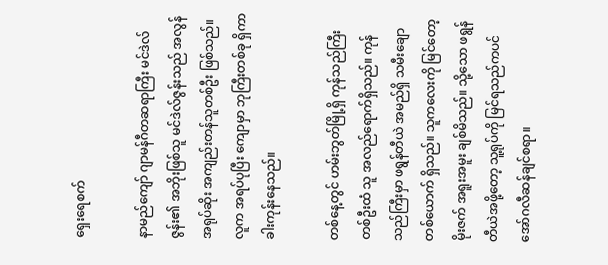ရှေးရေစက်

နာမည်ကျော် ဂျာမန်ဂီတဆရာကြီး မင်ဒဲလ်ဇွန်း၏ အဘိုးဖြစ်သူ မင်ဒဲလ်ဇွန်းသည် အလွန်အရုပ်ဆိုး အကျည်းတန်သူတစ်ဦး ဖြစ်သည်။ လူက အရပ်ပုပြီး ကျောမှာ ဘုကြီးတစ်ခု ရှိကာ ခါးကုန်းနေသည်။

တစ်နေ့တွင် ဟမ်းဘွတ်မြို့ရှိ ကုန်သည်ကြီးတစ်ဦးထံ သူ အလည်ရောက်ရှိသည်။ ကုန်သည်ကြီးမှာ ဖရွန်တီယဲ အမည်ရှိ သမီးချောတစ်ယောက် ရှိသည်။ သူကလေးကို မြင်တော့ မိုးဇက် အရူးအမူး ချစ်မိသည်။ သို့သော ဖရွန်တီယဲအဖို့တော့ သူ့ရုပ်ကို မြင်ရသည်ကပင် အော်ဂလီဆန်ချင်စရာ။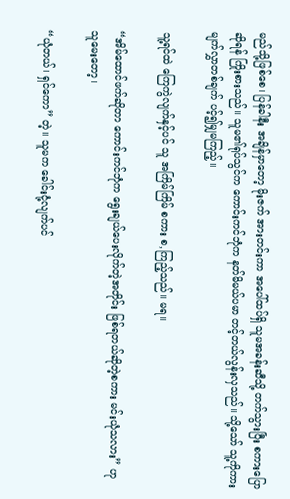မည်သို့ဖြစ်စေ၊ ပြန်ခါနီး အချိန်မှာတော့ မိုးဇက် အားတင်းကာ အပေါ်ထပ်ရှိ သူမအခန်းဆီသို့ တက်သွားပြီး စကားပြောဆိုရန် ကြိုးစားသည်။ သူမ၏ရုပ်သွင်က ကောင်းကင်ဘုံက နတ်မိမယ်ပမာ တင့်တယ်လွန်းလှသည်။ သို့သော် သူ့ကိုကား မျက်လွှာတစ်ချက် ပင့်၍မျှမကြည့်။

သူ့ရင်ထဲ ကြေကွဲလျက်နှင့်ပင် သူ အကြိမ်ကြိမ် စကား စ,ကြည့်သည်။ မရ။

“အိမ်ထောင်ဖက်ဆိုတာ ကောင်းကင်ဘုံက ရွေးချယ်ပေးလိုက်တဲ့အတိုင်း ဖြစ်ရတယ်ဆိုတဲ့စကား မင်းယုံသလား” ဟု သူမေးတော့၊

“ယုံတယ်၊ ရှင်ကော” တဲ့။ သူမက ခေါင်းငုံ့လျက်ပင်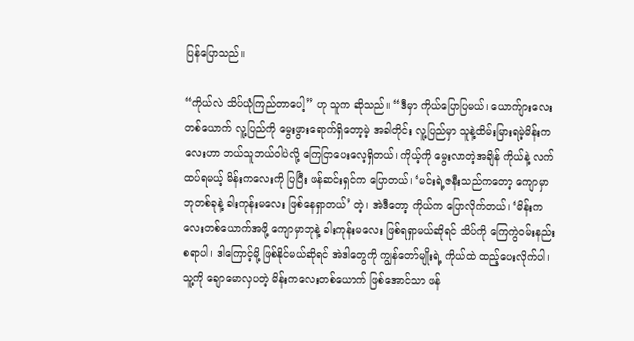ပြန်ပြောသည်။

“ကိုယ်လဲ သိပ်ယုံကြည်တာပေါ့” ဟု သူက ဆိုသည်။ “ဒီမှာ ကိုယ်ပြောပြမယ်၊ ယောက်ျားလေး တစ်ယောက် လူ့ပြည်ကို မွေးဖွားရောက်ရှိတော့မဲ့ အခါတိုင်း လူ့ပြည်မှာ သူနဲ့ထိမ်းမြားရမဲ့မိန်းကလေးဟာ ဘယ်သူဘယ်ဝါပဲလို့ ကြေငြာပေးလေ့ရှိတယ်၊ ကိုယ့်ကို မွေးလာတဲ့အချိန် ကိုယ်နဲ့ လက်ထပ်ရမယ့် မိန်းကလေးကို ပြပြီး ဖန်ဆင်းရှင်က ပြောတယ်၊ ‘မင်းရဲ့ဇနီးသည်ကတော့ ကျောမှာ ဘုတစ်ခုနဲ့ ခါးကုန်းမလေး ဖြစ်နေရှာတယ်’ တဲ့၊ အဲဒီတော့ ကိုယ်က ပြောလိုက်တယ်၊ ‘မိန်းကလေးတစ်ယောက်အဖို့ ကျောမှာဘုနဲ့ ခါးကုန်းမလေး ဖြစ်ရရှာမယ်ဆိုရင် သိပ်ကို ကြေကွဲဝမ်းနည်းစရာပါ၊ ဒါကြောင့်မို့ ဖြစ်နိုင်မယ်ဆိုရင် အဲဒါတွေကို ကျွန်တော်မျိုးရဲ့ ကိုယ်ထဲ ထည့်ပေးလိုက်ပါ၊ သူ့ကို ချောမောလှပတဲ့ မိန်းကလေးတစ်ယောက် ဖြစ်အောင်သာ ဖန်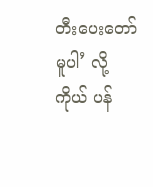တီးပေးတော်မူပါ’ လို့ ကိုယ် ပန်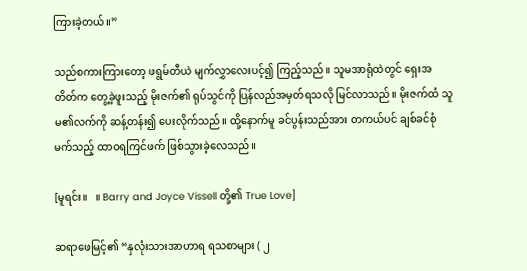ကြားခဲ့တယ်။”

သည်စကားကြားတော့ ဖရွမ်တီယဲ မျက်လွှာလေးပင့်၍ ကြည့်သည်။ သူမအာရုံထဲတွင် ရှေးအတိတ်က တွေ့ခဲ့ဖူးသည့် မိုးဇက်၏ ရုပ်သွင်ကို ပြန်လည်အမှတ်ရသလို မြင်လာသည်။ မိုးဇက်ထံ သူမ၏လက်ကို ဆန့်တန်း၍ ပေးလိုက်သည်။ ထို့နောက်မူ ခင်ပွန်းသည်အား တကယ်ပင် ချစ်ခင်စုံမက်သည့် ထာဝရကြင်ဖက် ဖြစ်သွားခဲ့လေသည်။

[မူရင်း။   ။ Barry and Joyce Vissell တို့၏ True Love]

ဆရာဖေမြင့်၏ “နှလုံးသားအာဟာရ ရသစာများ ( ၂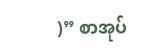)” စာအုပ်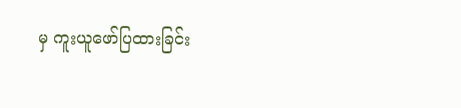မှ ကူးယူဖော်ပြထားခြင်း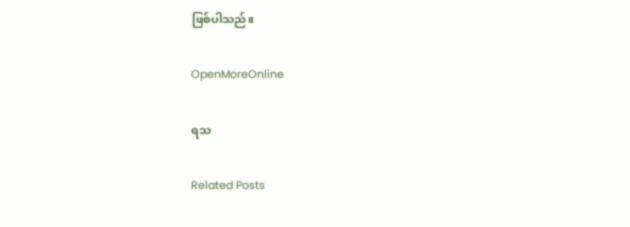ဖြစ်ပါသည်။

OpenMoreOnline

ရသ

Related Posts